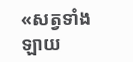«សត្វទាំងឡាយ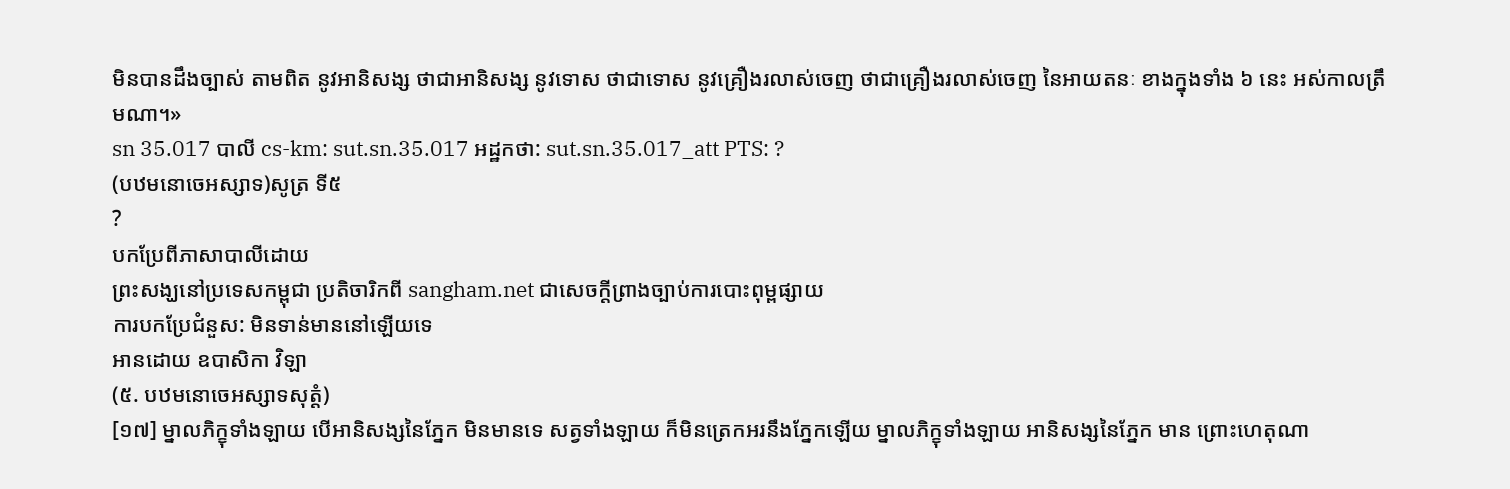មិនបានដឹងច្បាស់ តាមពិត នូវអានិសង្ស ថាជាអានិសង្ស នូវទោស ថាជាទោស នូវគ្រឿងរលាស់ចេញ ថាជាគ្រឿងរលាស់ចេញ នៃអាយតនៈ ខាងក្នុងទាំង ៦ នេះ អស់កាលត្រឹមណា។»
sn 35.017 បាលី cs-km: sut.sn.35.017 អដ្ឋកថា: sut.sn.35.017_att PTS: ?
(បឋមនោចេអស្សាទ)សូត្រ ទី៥
?
បកប្រែពីភាសាបាលីដោយ
ព្រះសង្ឃនៅប្រទេសកម្ពុជា ប្រតិចារិកពី sangham.net ជាសេចក្តីព្រាងច្បាប់ការបោះពុម្ពផ្សាយ
ការបកប្រែជំនួស: មិនទាន់មាននៅឡើយទេ
អានដោយ ឧបាសិកា វិឡា
(៥. បឋមនោចេអស្សាទសុត្តំ)
[១៧] ម្នាលភិក្ខុទាំងឡាយ បើអានិសង្សនៃភ្នែក មិនមានទេ សត្វទាំងឡាយ ក៏មិនត្រេកអរនឹងភ្នែកឡើយ ម្នាលភិក្ខុទាំងឡាយ អានិសង្សនៃភ្នែក មាន ព្រោះហេតុណា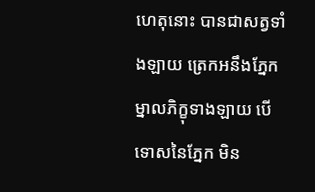ហេតុនោះ បានជាសត្វទាំងឡាយ ត្រេកអនឹងភ្នែក ម្នាលភិក្ខុទាងឡាយ បើទោសនៃភ្នែក មិន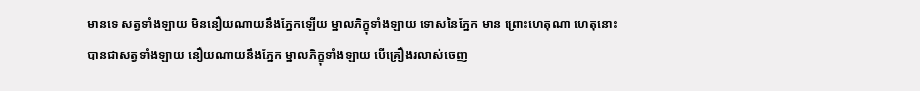មានទេ សត្វទាំងឡាយ មិននឿយណាយនឹងភ្នែកឡើយ ម្នាលភិក្ខុទាំងឡាយ ទោសនៃភ្នែក មាន ព្រោះហេតុណា ហេតុនោះ បានជាសត្វទាំងឡាយ នឿយណាយនឹងភ្នែក ម្នាលភិក្ខុទាំងឡាយ បើគ្រឿងរលាស់ចេញ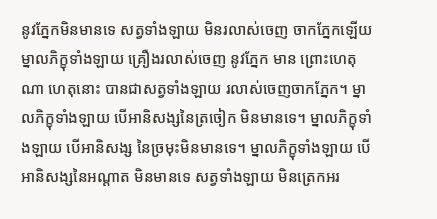នូវភ្នែកមិនមានទេ សត្វទាំងឡាយ មិនរលាស់ចេញ ចាកភ្នែកឡើយ ម្នាលភិក្ខុទាំងឡាយ គ្រឿងរលាស់ចេញ នូវភ្នែក មាន ព្រោះហេតុណា ហេតុនោះ បានជាសត្វទាំងឡាយ រលាស់ចេញចាកភ្នែក។ ម្នាលភិក្ខុទាំងឡាយ បើអានិសង្សនៃត្រចៀក មិនមានទេ។ ម្នាលភិក្ខុទាំងឡាយ បើអានិសង្ស នៃច្រមុះមិនមានទេ។ ម្នាលភិក្ខុទាំងឡាយ បើអានិសង្សនៃអណ្តាត មិនមានទេ សត្វទាំងឡាយ មិនត្រេកអរ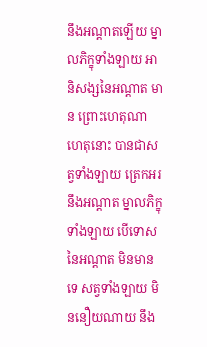នឹងអណ្តាតឡើយ ម្នាលភិក្ខុទាំងឡាយ អានិសង្សនៃអណ្តាត មាន ព្រោះហេតុណា ហេតុនោះ បានជាសត្វទាំងឡាយ ត្រេកអរ នឹងអណ្តាត ម្នាលភិក្ខុទាំងឡាយ បើទោសនៃអណ្តាត មិនមានទេ សត្វទាំងឡាយ មិននឿយណាយ នឹង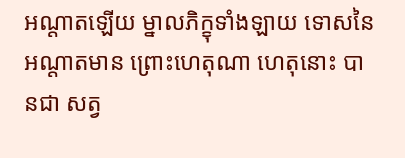អណ្តាតឡើយ ម្នាលភិក្ខុទាំងឡាយ ទោសនៃអណ្តាតមាន ព្រោះហេតុណា ហេតុនោះ បានជា សត្វ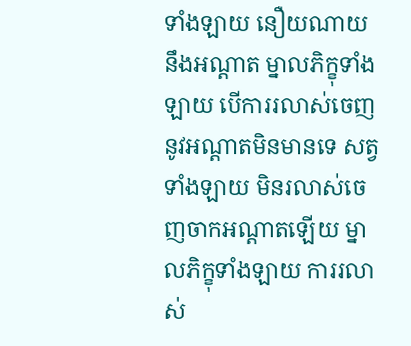ទាំងឡាយ នឿយណាយនឹងអណ្តាត ម្នាលភិក្ខុទាំងឡាយ បើការរលាស់ចេញនូវអណ្តាតមិនមានទេ សត្វទាំងឡាយ មិនរលាស់ចេញចាកអណ្តាតឡើយ ម្នាលភិក្ខុទាំងឡាយ ការរលាស់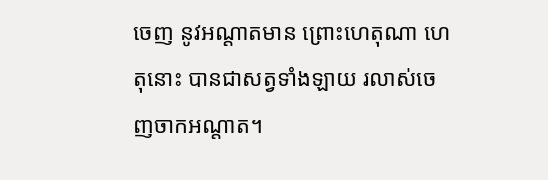ចេញ នូវអណ្តាតមាន ព្រោះហេតុណា ហេតុនោះ បានជាសត្វទាំងឡាយ រលាស់ចេញចាកអណ្តាត។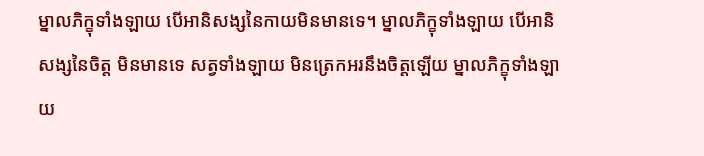ម្នាលភិក្ខុទាំងឡាយ បើអានិសង្សនៃកាយមិនមានទេ។ ម្នាលភិក្ខុទាំងឡាយ បើអានិសង្សនៃចិត្ត មិនមានទេ សត្វទាំងឡាយ មិនត្រេកអរនឹងចិត្តឡើយ ម្នាលភិក្ខុទាំងឡាយ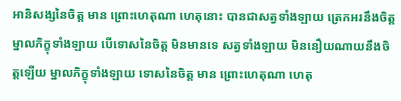អានិសង្សនៃចិត្ត មាន ព្រោះហេតុណា ហេតុនោះ បានជាសត្វទាំងឡាយ ត្រេកអរនឹងចិត្ត ម្នាលភិក្ខុទាំងឡាយ បើទោសនៃចិត្ត មិនមានទេ សត្វទាំងឡាយ មិននឿយណាយនឹងចិត្តឡើយ ម្នាលភិក្ខុទាំងឡាយ ទោសនៃចិត្ត មាន ព្រោះហេតុណា ហេតុ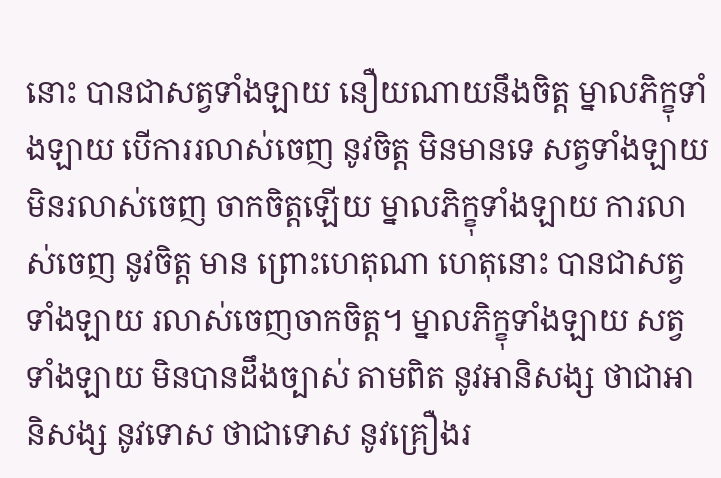នោះ បានជាសត្វទាំងឡាយ នឿយណាយនឹងចិត្ត ម្នាលភិក្ខុទាំងឡាយ បើការរលាស់ចេញ នូវចិត្ត មិនមានទេ សត្វទាំងឡាយ មិនរលាស់ចេញ ចាកចិត្តឡើយ ម្នាលភិក្ខុទាំងឡាយ ការលាស់ចេញ នូវចិត្ត មាន ព្រោះហេតុណា ហេតុនោះ បានជាសត្វទាំងឡាយ រលាស់ចេញចាកចិត្ត។ ម្នាលភិក្ខុទាំងឡាយ សត្វទាំងឡាយ មិនបានដឹងច្បាស់ តាមពិត នូវអានិសង្ស ថាជាអានិសង្ស នូវទោស ថាជាទោស នូវគ្រឿងរ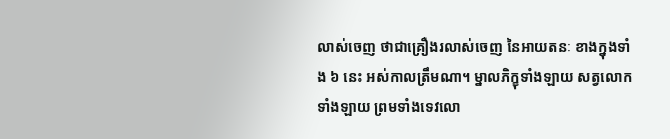លាស់ចេញ ថាជាគ្រឿងរលាស់ចេញ នៃអាយតនៈ ខាងក្នុងទាំង ៦ នេះ អស់កាលត្រឹមណា។ ម្នាលភិក្ខុទាំងឡាយ សត្វលោកទាំងឡាយ ព្រមទាំងទេវលោ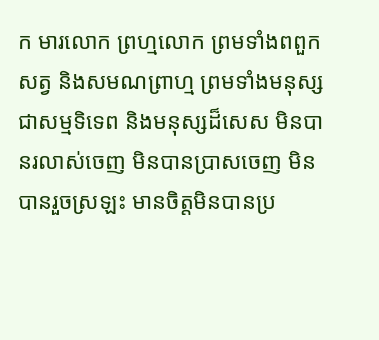ក មារលោក ព្រហ្មលោក ព្រមទាំងពពួកសត្វ និងសមណព្រាហ្ម ព្រមទាំងមនុស្ស ជាសម្មទិទេព និងមនុស្សដ៏សេស មិនបានរលាស់ចេញ មិនបានប្រាសចេញ មិនបានរួចស្រឡះ មានចិត្តមិនបានប្រ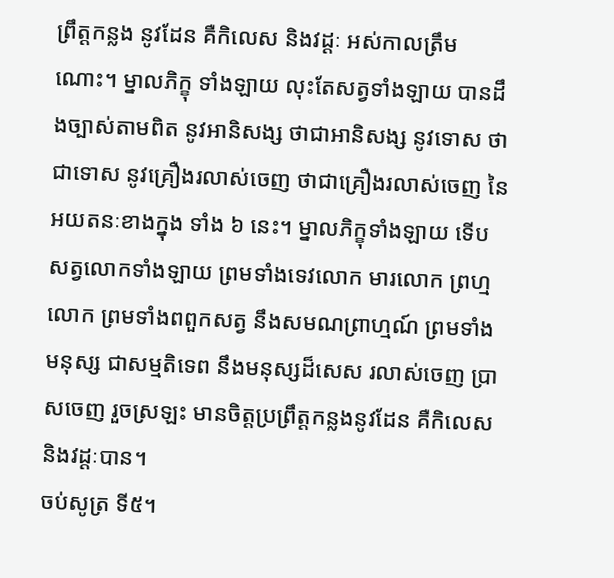ព្រឹត្តកន្លង នូវដែន គឺកិលេស និងវដ្តៈ អស់កាលត្រឹមណោះ។ ម្នាលភិក្ខុ ទាំងឡាយ លុះតែសត្វទាំងឡាយ បានដឹងច្បាស់តាមពិត នូវអានិសង្ស ថាជាអានិសង្ស នូវទោស ថា ជាទោស នូវគ្រឿងរលាស់ចេញ ថាជាគ្រឿងរលាស់ចេញ នៃអយតនៈខាងក្នុង ទាំង ៦ នេះ។ ម្នាលភិក្ខុទាំងឡាយ ទើបសត្វលោកទាំងឡាយ ព្រមទាំងទេវលោក មារលោក ព្រហ្មលោក ព្រមទាំងពពួកសត្វ នឹងសមណព្រាហ្មណ៍ ព្រមទាំងមនុស្ស ជាសម្មតិទេព នឹងមនុស្សដ៏សេស រលាស់ចេញ ប្រាសចេញ រួចស្រឡះ មានចិត្តប្រព្រឹត្តកន្លងនូវដែន គឺកិលេស និងវដ្តៈបាន។
ចប់សូត្រ ទី៥។